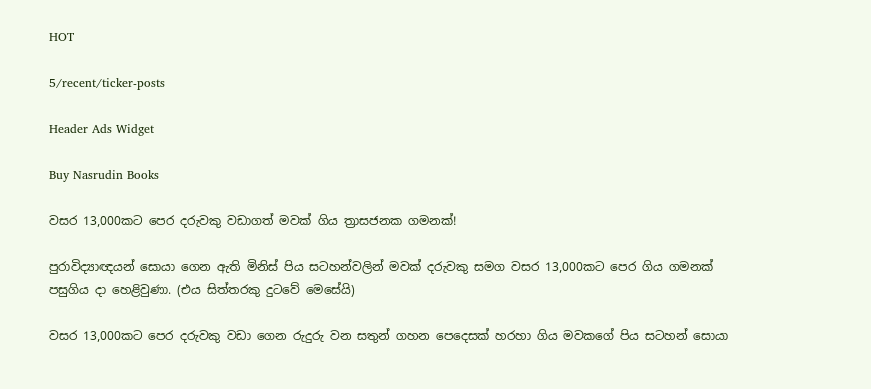HOT

5/recent/ticker-posts

Header Ads Widget

Buy Nasrudin Books

වසර 13,000කට පෙර දරුවකු වඩාගත් මවක් ගිය ත්‍රාසජනක ගමනක්!

පුරාවිද්‍යාඥයන් සොයා ගෙන ඇති මිනිස් පිය සටහන්වලින් මවක් දරුවකු සමග වසර 13,000කට පෙර ගිය ගමනක් පසුගිය දා හෙළිවුණා. (එය සිත්තරකු දුටවේ මෙසේයි)

වසර 13,000කට පෙර දරුවකු වඩා ගෙන රුදුරු වන සතුන් ගහන පෙදෙසක් හරහා ගිය මවකගේ පිය සටහන් සොයා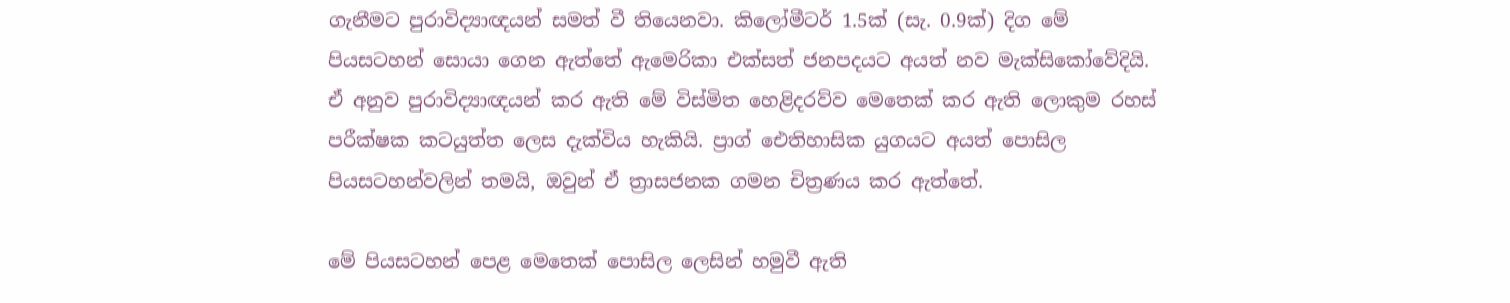ගැනීමට පුරාවිද්‍යාඥයන් සමත් වී තියෙනවා. කිලෝමීටර් 1.5ක් (සැ. 0.9ක්) දිග මේ පියසටහන් සොයා ගෙන ඇත්තේ ඇමෙරිකා එක්සත් ජනපදයට අයත් නව මැක්සිකෝවේදියි. ඒ අනුව පුරාවිද්‍යාඥයන් කර ඇති මේ විස්මිත හෙළිදරව්ව මෙතෙක් කර ඇති ලොකුම රහස් පරීක්ෂක කටයුත්ත ලෙස දැක්විය හැකියි. ප්‍රාග් ඓතිහාසික යුගයට අයත් පොසිල පියසටහන්වලින් තමයි, ඔවුන් ඒ ත්‍රාසජනක ගමන චිත්‍රණය කර ඇත්තේ.

මේ පියසටහන් පෙළ මෙතෙක් පොසිල ලෙසින් හමුවී ඇති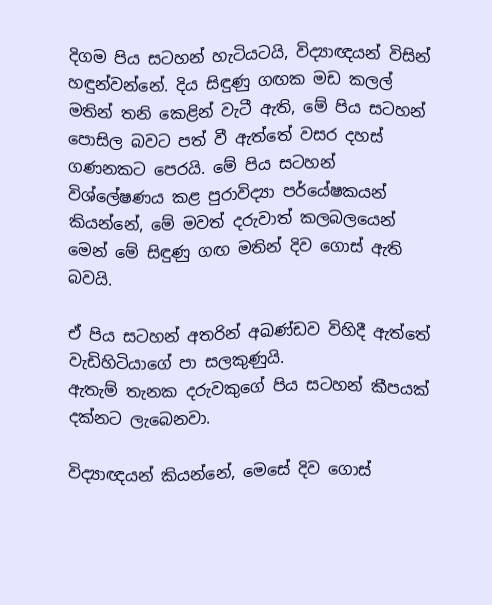දිගම පිය සටහන් හැටියටයි, විද්‍යාඥයන් විසින් හඳුන්වන්නේ. දිය සිඳුණු ගඟක මඩ කලල් මතින් තනි කෙළින් වැටී ඇති, මේ පිය සටහන් පොසිල බවට පත් වී ඇත්තේ වසර දහස් ගණනකට පෙරයි. මේ පිය සටහන් විශ්ලේෂණය කළ පුරාවිද්‍යා පර්යේෂකයන් කියන්නේ, මේ මවත් දරුවාත් කලබලයෙන් මෙන් මේ සිඳුණු ගඟ මතින් දිව ගොස් ඇති බවයි.

ඒ පිය සටහන් අතරින් අඛණ්ඩව විහිදී ඇත්තේ වැඩිහිටියාගේ පා සලකුණුයි.
ඇතැම් තැනක දරුවකුගේ පිය සටහන් කීපයක් දක්නට ලැබෙනවා.

විද්‍යාඥයන් කියන්නේ, මෙසේ දිව ගොස්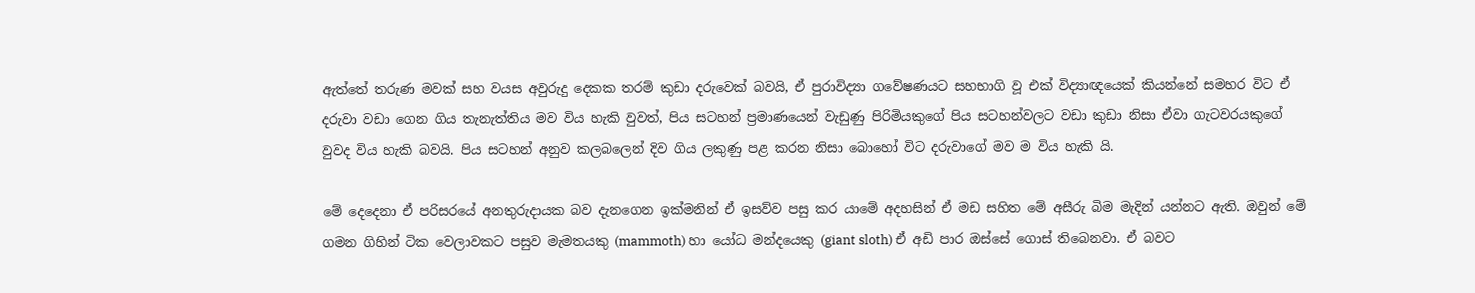ඇත්තේ තරුණ මවක් සහ වයස අවුරුදු දෙකක තරම් කුඩා දරුවෙක් බවයි, ඒ පුරාවිද්‍යා ගවේෂණයට සහභාගි වූ එක් විද්‍යාඥයෙක් කියන්නේ සමහර විට ඒ දරුවා වඩා ගෙන ගිය තැනැත්තිය මව විය හැකි වුවත්, පිය සටහන් ප්‍රමාණයෙන් වැඩුණු පිරිමියකුගේ පිය සටහන්වලට වඩා කුඩා නිසා ඒවා ගැටවරයකුගේ වුවද විය හැකි බවයි. පිය සටහන් අනුව කලබලෙන් දිව ගිය ලකුණු පළ කරන නිසා බොහෝ විට දරුවාගේ මව ම විය හැකි යි.

මේ දෙ‍දෙනා ඒ පරිසරයේ අනතුරුදායක බව දැනගෙන ඉක්මනින් ඒ ඉසව්ව පසු කර යාමේ අදහසින් ඒ මඩ සහිත මේ අසීරු බිම මැදින් යන්නට ඇති. ඔවුන් මේ ගමන ගිහින් ටික වෙලාවකට පසුව මැමතයකු (mammoth) හා යෝධ මන්දයෙකු (giant sloth) ඒ අඩි පාර ඔස්සේ ගොස් තිබෙනවා. ඒ බවට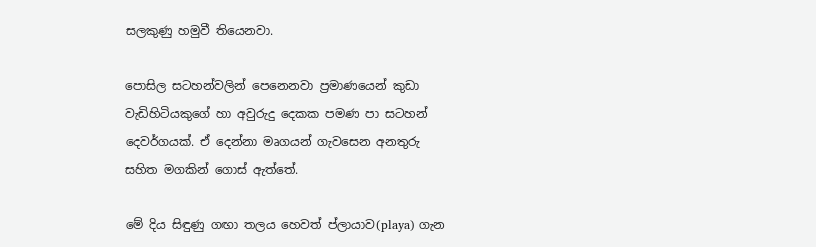සලකුණු හමුවී තියෙනවා.

පොසිල සටහන්වලින් පෙනෙනවා ප්‍රමාණයෙන් කුඩා වැඩිහිටියකුගේ හා අවුරුදු දෙකක පමණ පා සටහන් දෙවර්ගයක්. ඒ දෙන්නා මෘගයන් ගැවසෙන අනතුරු සහිත මගකින් ගොස් ඇත්තේ.

මේ දිය සිඳුණු ගඟා තලය හෙවත් ප්ලායාව(playa) ගැන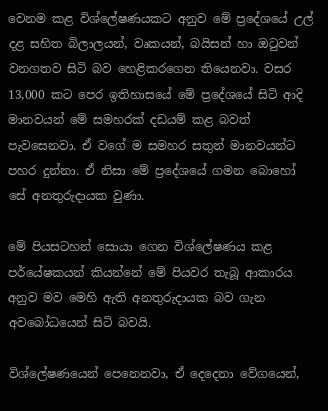වෙනම කළ විශ්ලේෂණයකට අනුව මේ ප්‍රදේශයේ උල් දළ සහිත බිලාලයන්, වෘකයන්, බයිසන් හා ඔටුවන් වනගතව සිටි බව හෙළිකරගෙන තියෙනවා. වසර 13,000 කට පෙර ඉතිහාසයේ මේ ප්‍රදේශයේ සිටි ආදි මානවයන් මේ සමහරක් දඩයම් කළ බවත් පැවසෙනවා. ඒ වගේ ම සමහර සතුන් මානවයන්ට පහර දුන්නා. ඒ නිසා මේ ප්‍රදේශයේ ගමන බොහෝ සේ අනතුරුදායක වුණා.

මේ පියසටහන් සොයා ගෙන විශ්ලේෂණය කළ පර්යේෂකයන් කියන්නේ මේ පියවර තැබූ ආකාරය අනුව මව මෙහි ඇති අනතුරුදායක බව ගැන අ‍වබෝධයෙන් සිටි බවයි.

විශ්‍ලේෂණයෙන් පෙනෙනවා, ඒ දෙදෙනා වේගයෙන්,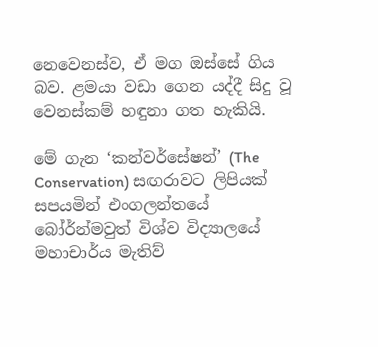නෙවෙනස්ව, ඒ මග ඔස්සේ ගිය බව. ළමයා වඩා ගෙන යද්දී සිදු වූ වෙනස්කම් හඳුනා ගත හැකියි.

මේ ගැන ‘කන්වර්සේෂන්’ (The Conservation) සඟරාවට ලිපියක් සපයමින් එංගලන්තයේ බෝර්න්මවුත් විශ්ව විද්‍යාලයේ මහාචාර්ය මැතිව්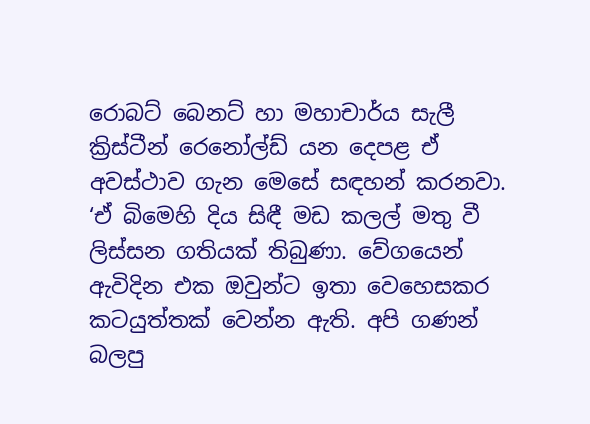රොබට් බෙනට් හා මහාචාර්ය සැලී ක්‍රිස්ටීන් රෙනෝල්ඩ් යන දෙපළ ඒ අවස්ථාව ගැන මෙසේ සඳහන් කරනවා. ‘ඒ බිමෙහි දිය සිඳී මඩ කලල් මතු වී ලිස්සන ගතියක් තිබුණා. වේගයෙන් ඇවිදින එක ඔවුන්ට ඉතා වෙහෙසකර කටයුත්තක් වෙන්න ඇති. අපි ගණන් බලපු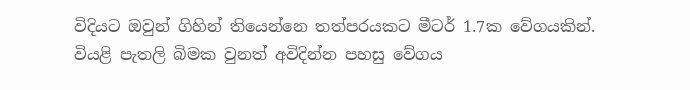විදියට ඔවුන් ගිහින් තියෙන්නෙ තත්පරයකට මීටර් 1.7ක වේගයකින්. වියළි පැතලි බිමක වුනත් අවිදින්න පහසු වේගය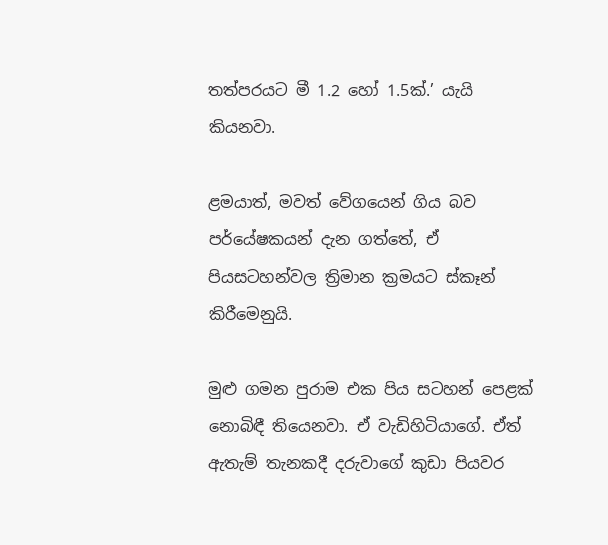තත්පරයට මී 1.2 හෝ 1.5ක්.’ යැයි කියනවා.

ළමයාත්, මවත් වේගයෙන් ගිය බව පර්යේෂකයන් දැන ගත්තේ, ඒ පියසටහන්වල ත්‍රිමාන ක්‍රමයට ස්කෑන් කිරීමෙනුයි.

මුළු ගමන පුරාම එක පිය සටහන් පෙළක් නොබිඳී තියෙනවා. ඒ වැඩිහිටියාගේ. ඒත් ඇතැම් තැනකදී දරුවාගේ කුඩා පියවර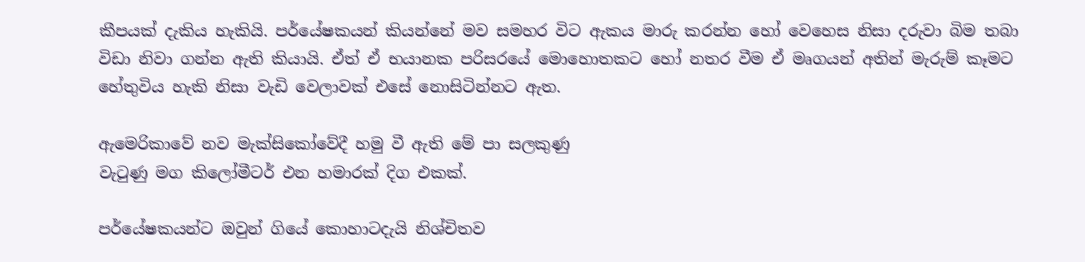කීපයක් දැකිය හැකියි. පර්යේෂකයන් කියන්නේ මව සමහර විට ඇකය මාරු කරන්න හෝ වෙහෙස නිසා දරුවා බිම තබා විඩා නිවා ගන්න ඇති කියායි. ඒත් ඒ භයානක පරිසරයේ මොහොතකට හෝ නතර වීම ඒ මෘගයන් අතින් මැරුම් කෑමට හේතුවිය හැකි නිසා වැඩි වෙලාවක් එසේ නොසිටින්නට ඇත.

ඇමෙරිකාවේ නව මැක්සිකෝවේදී හමු වී ඇති මේ පා සලකුණු
වැටුණු මග කිලෝමීටර් එන හමාරක් දිග එකක්.

පර්යේෂකයන්ට ඔවුන් ගියේ කොහාටදැයි නිශ්චිතව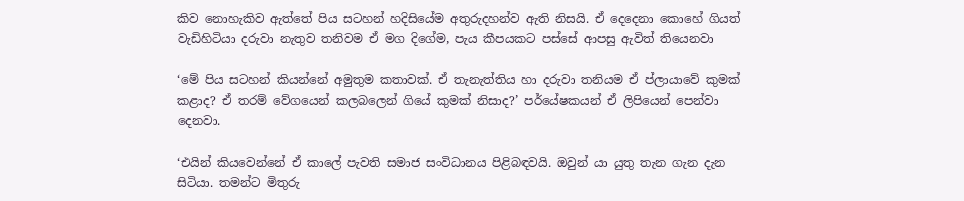කිව නොහැකිව ඇත්තේ පිය සටහන් හදිසියේම අතුරුදහන්ව ඇති නිසයි. ඒ දෙදෙනා කොහේ ගියත් වැඩිහිටියා දරුවා නැතුව තනිවම ඒ මග දිගේම, පැය කීපයකට පස්සේ ආපසු ඇවිත් තියෙනවා

‘මේ පිය සටහන් කියන්නේ අමුතුම කතාවක්. ඒ තැනැත්තිය හා දරුවා තනියම ඒ ප්ලායාවේ කුමක් කළාද? ඒ තරම් වේගයෙන් කලබලෙන් ගියේ කුමක් නිසාද?’ පර්යේෂකයන් ඒ ලිපියෙන් පෙන්වා දෙනවා.

‘එයින් කියවෙන්නේ ඒ කාලේ පැවති සමාජ සංවිධානය පිළිබඳවයි. ඔවුන් යා යුතු තැන ගැන දැන සිටියා. තමන්ට මිතුරු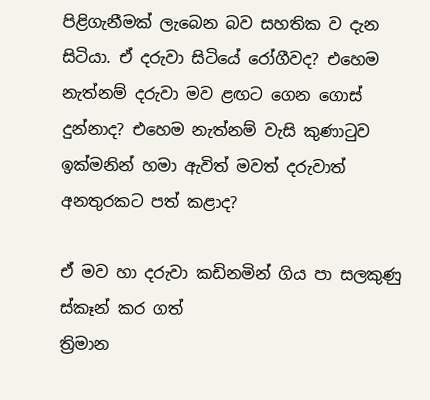පිළිගැනීමක් ලැබෙන බව සහතික ව දැන සිටියා. ඒ දරුවා සිටියේ රෝගීවද? එහෙම නැත්නම් දරුවා මව ළඟට ගෙන ගොස් දුන්නාද? එහෙම නැත්නම් වැසි කුණාටුව ඉක්මනින් හමා ඇවිත් මවත් දරුවාත් අනතුරකට පත් කළාද?

ඒ මව හා දරුවා කඩිනමින් ගිය පා සලකුණු ස්කෑන් කර ගත්
ත්‍රිමාන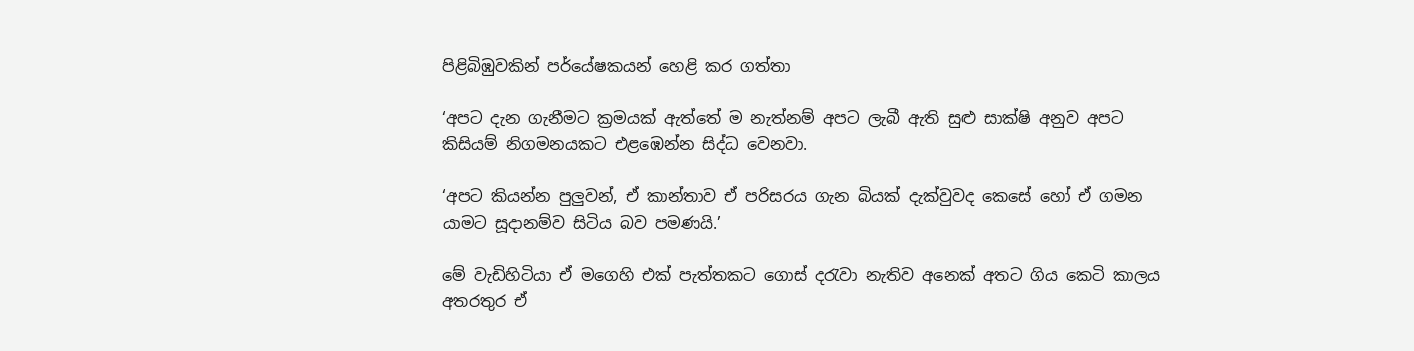පිළිබිඹුවකින් පර්යේෂකයන් හෙළි කර ගත්තා

‘අපට දැන ගැනීමට ක්‍රමයක් ඇත්තේ ම නැත්නම් අපට ලැබී ඇති සුළු සාක්ෂි අනුව අපට කිසියම් නිගමනයකට එළඹෙන්න සිද්ධ වෙනවා.

‘අපට කියන්න පුලුවන්, ඒ කාන්තාව ඒ පරිසරය ගැන බියක් දැක්වුවද කෙසේ හෝ ඒ ගමන යාමට සූදානම්ව සිටිය බව පමණයි.’

මේ වැඩිහිටියා ඒ මගෙහි එක් පැත්තකට ගොස් දරැවා නැතිව අනෙක් අතට ගිය කෙටි කාලය අතරතුර ඒ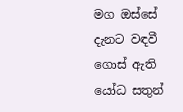මග ඔස්සේ දැනට වඳවී ගොස් ඇති යෝධ සතුන්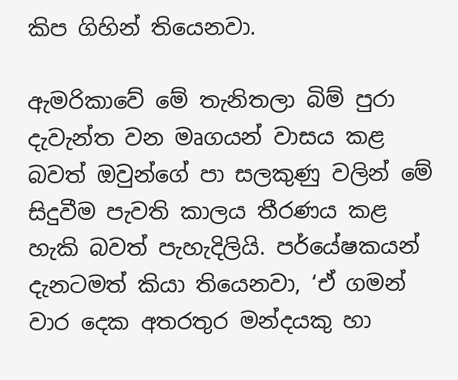කිප ගිහින් තියෙනවා.

ඇමරිකාවේ මේ තැනිතලා බිම් පුරා දැවැන්ත වන මෘගයන් වාසය කළ බවත් ඔවුන්ගේ පා සලකුණු වලින් මේ සිදුවීම පැවති කාලය තීරණය කළ හැකි බවත් පැහැදිලියි. පර්යේෂකයන් දැනටමත් කියා තියෙනවා, ‘ඒ ගමන් වාර දෙක අතරතුර මන්දයකු හා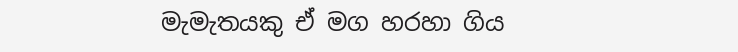මැමැතයකු ඒ මග හරහා ගිය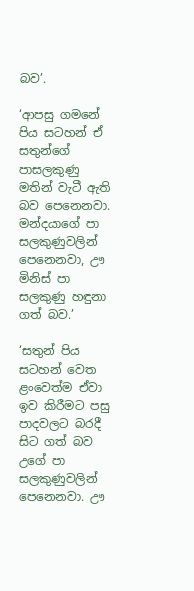බව’.

‘ආපසු ගමනේ පිය සටහන් ඒ සතුන්ගේ පාසලකුණු මතින් වැටී ඇති බව පෙනෙනවා. මන්දයාගේ පා සලකුණුවලින් පෙනෙනවා, ඌ මිනිස් පා සලකුණු හඳුනා ගත් බව.’

‘සතුන් පිය සටහන් වෙත ළංවෙත්ම ඒවා ඉව කිරීමට පසු පාදවලට බරදී සිට ගත් බව උගේ පා සලකුණුවලින් පෙනෙනවා. ඌ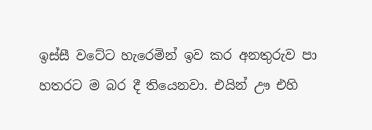ඉස්සී වටේට හැරෙමින් ඉව කර අනතුරුව පා හතරට ම බර දී තියෙනවා. එයින් ඌ එහි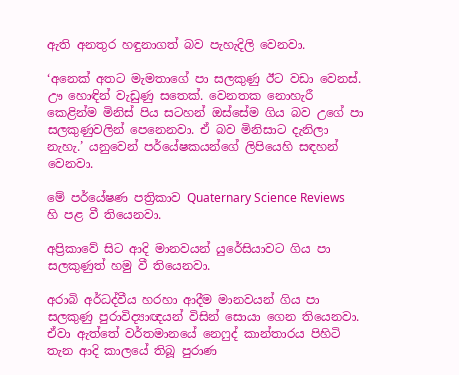ඇති අනතුර හඳුනාගත් බව පැහැදිලි වෙනවා.

‘අනෙක් අතට මැමතාගේ පා සලකුණු ඊට වඩා වෙනස්. ඌ හොඳින් වැඩුණු සතෙක්. වෙනතක නොහැරී කෙළින්ම මිනිස් පිය සටහන් ඔස්සේම ගිය බව උගේ පා සලකුණුවලින් පෙනෙනවා. ඒ බව මිනිසාට දැනිලා නැහැ.’ යනුවෙන් පර්යේෂකයන්ගේ ලිපියෙහි සඳහන් වෙනවා.

මේ පර්යේෂණ පත්‍රිකාව Quaternary Science Reviews හි පළ වී තියෙනවා.

අප්‍රිකාවේ සිට ආදි මානවයන් යුරේසියාවට ගිය පා සලකුණුත් හමු වී තියෙනවා.

අරාබි අර්ධද්වීය හරහා ආදීම මානවයන් ගිය පා සලකුණු පුරාවිද්‍යාඥයන් විසින් සොයා ගෙන තියෙනවා. ඒවා ඇත්තේ වර්තමානයේ නෙෆුද් කාන්තාරය පිහිටි තැන ආදි කාලයේ තිබූ පුරාණ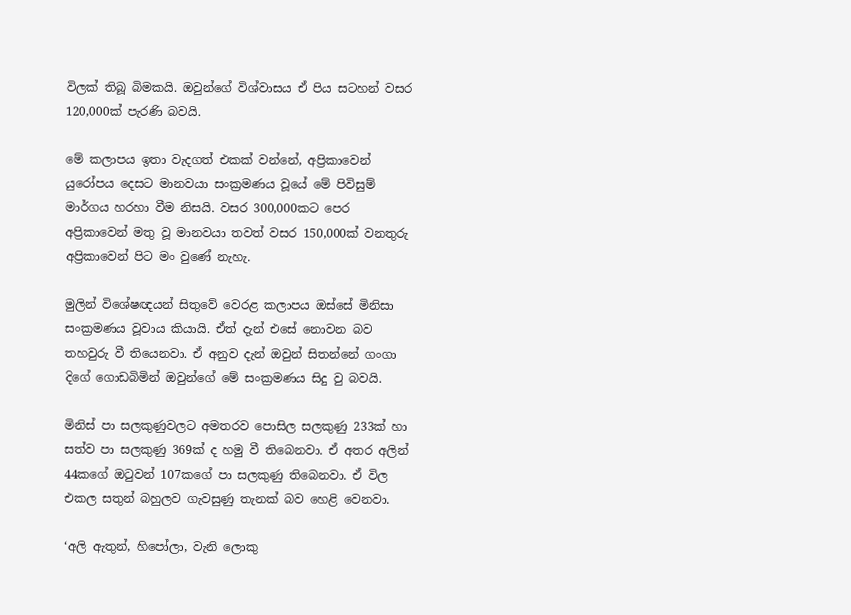විලක් තිබූ බිමකයි. ඔවුන්ගේ විශ්වාසය ඒ පිය සටහන් වසර 120,000ක් පැරණි බවයි.

මේ කලාපය ඉතා වැදගත් එකක් වන්නේ, අප්‍රිකාවෙන් යුරෝපය දෙසට මානවයා සංක්‍රමණය වූයේ මේ පිවිසුම් මාර්ගය හරහා වීම නිසයි. වසර 300,000කට පෙර අප්‍රිකාවෙන් මතු වූ මානවයා තවත් වසර 150,000ක් වනතුරු අප්‍රිකාවෙන් පිට මං වුණේ නැහැ.

මුලින් විශේෂඥයන් සිතුවේ වෙරළ කලාපය ඔස්සේ මිනිසා සංක්‍රමණය වූවාය කියායි. ඒත් දැන් එසේ නොවන බව තහවුරු වී තියෙනවා. ඒ අනුව දැන් ඔවුන් සිතන්නේ ගංගා දිගේ ගොඩබිමින් ඔවුන්ගේ මේ සංක්‍රමණය සිදු වු බවයි.

මිනිස් පා සලකුණුවලට අමතරව පොසිල සලකුණු 233ක් හා සත්ව පා සලකුණු 369ක් ද හමු වී තිබෙනවා. ඒ අතර අලින් 44කගේ ඔටුවන් 107කගේ පා සලකුණු තිබෙනවා. ඒ විල එකල සතුන් බහුලව ගැවසුණු තැනක් බව හෙළි වෙනවා.

‘අලි ඇතුන්, හිපෝලා, වැනි ලොකු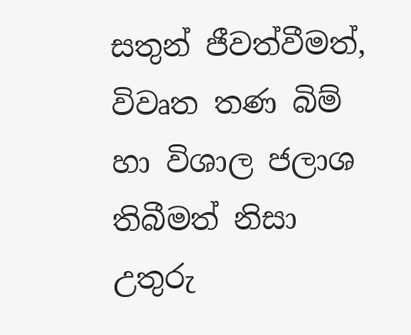සතුන් ජීවත්වීමත්, විවෘත තණ බිම් හා විශාල ජලාශ තිබීමත් නිසා උතුරු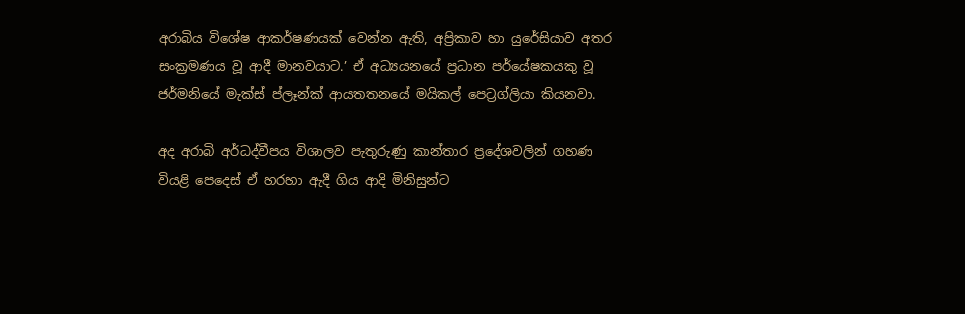අරාබිය විශේෂ ආකර්ෂණයක් වෙන්න ඇති, අප්‍රිකාව හා යුරේසියාව අතර සංක්‍රමණය වූ ‍ආදී මානවයාට.’ ඒ අධ්‍යයනයේ ප්‍රධාන පර්යේෂකයකු වූ ජර්මනියේ මැක්ස් ප්ලෑන්ක් ආයතතනයේ මයිකල් පෙට්‍රග්ලියා කියනවා.

අද අරාබි අර්ධද්වීපය විශාලව පැතුරුණු කාන්තාර ප්‍රදේශවලින් ගහණ වියළි පෙදෙස් ඒ හරහා ඇදී ගිය ආදි මිනිසුන්ට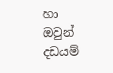හා ඔවුන් දඩයම්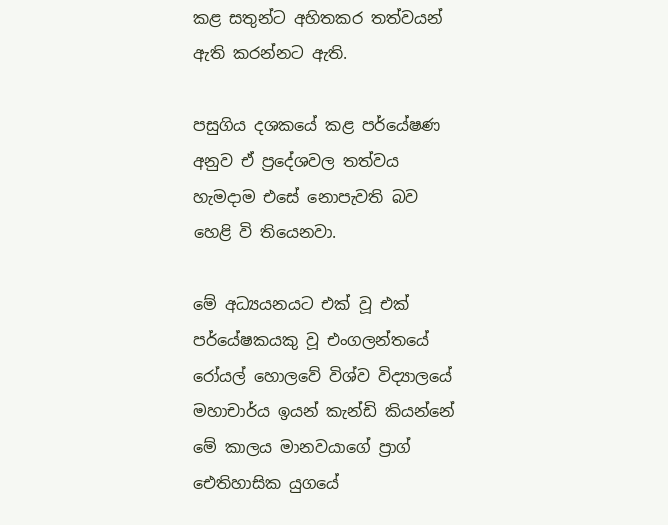කළ සතුන්ට අහිතකර තත්වයන් ඇති කරන්නට ඇති.

පසුගිය දශකයේ කළ පර්යේෂණ අනුව ඒ ප්‍රදේශවල තත්වය හැමදාම එසේ නොපැවති බව හෙළි වි තියෙනවා.

මේ අධ්‍යයනයට එක් වූ එක් පර්යේෂකයකු වූ එංගලන්තයේ රෝයල් හොලවේ විශ්ව විද්‍යාලයේ මහාචාර්ය ඉයන් කැන්ඩි කියන්නේ මේ කාලය මානවයාගේ ප්‍රාග් ඓතිහාසික යුගයේ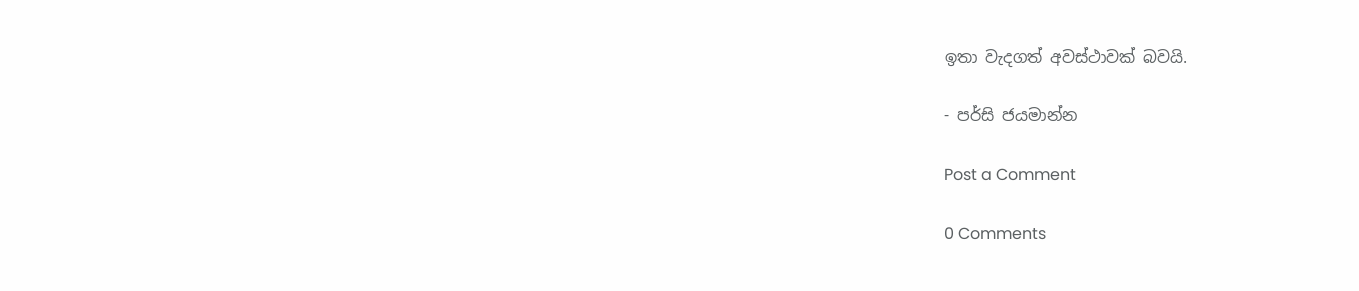ඉතා වැදගත් අවස්ථාවක් බවයි.

- පර්සි ජයමාන්න

Post a Comment

0 Comments